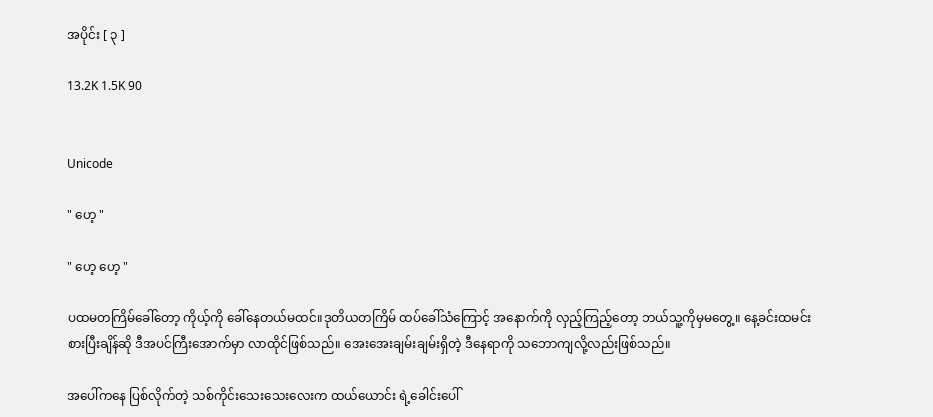အပိုင်း [ ၃ ]

13.2K 1.5K 90


Unicode

" ဟေ့ "

" ဟေ့ ဟေ့ "

ပထမတကြိမ်ခေါ်တော့ ကိုယ့်ကို ခေါ်နေတယ်မထင်။ဒုတိယတကြိမ် ထပ်ခေါ်သံကြောင့် အနောက်ကို လှည့်ကြည့်တော့ ဘယ်သူ့ကိုမှမတွေ့။ နေ့ခင်းထမင်းစားပြီးချိန်ဆို ဒီအပင်ကြီးအောက်မှာ လာထိုင်ဖြစ်သည်။ အေးအေးချမ်းချမ်းရှိတဲ့ ဒီနေရာကို သဘောကျလို့လည်းဖြစ်သည်။

အပေါ်ကနေ ပြစ်လိုက်တဲ့ သစ်ကိုင်းသေးသေးလေးက ထယ်ယောင်း ရဲ့ခေါင်းပေါ်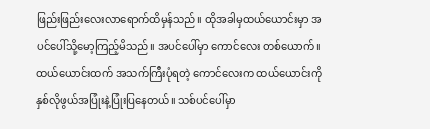ဖြည်းဖြည်းလေးလာရောက်ထိမှန်သည်။ ထိုအခါမှထယ်ယောင်းမှာ အပင်ပေါ်သို့မော့ကြည့်မိသည်။ အပင်ပေါ်မှာ ကောင်လေး တစ်ယောက်။ ထယ်ယောင်းထက် အသက်ကြီးပုံရတဲ့ ကောင်လေးက ထယ်ယောင်းကို နှစ်လိုဖွယ်အပြုံးနဲ့ပြုံးပြနေတယ်။ သစ်ပင်ပေါ်မှာ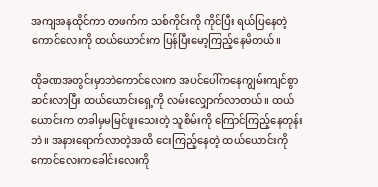အကျအနထိုင်ကာ တဖက်က သစ်ကိုင်းကို ကိုင်ပြီး ရယ်ပြနေတဲ့ကောင်လေးကို ထယ်ယောင်းက ပြန်ပြီးမော့ကြည့်နေမိတယ်။

ထိုခဏအတွင်းမှာဘဲကောင်လေးက အပင်ပေါ်ကနေကျွမ်းကျင်စွာဆင်းလာပြီး ထယ်ယောင်းရှေ့ကို လမ်းလျှောက်လာတယ်။ ထယ်ယောင်းက တခါမှမမြင်ဖူးသေးတဲ့ သူစိမ်းကို ကြောင်ကြည့်နေတုန်းဘဲ။ အနားရောက်လာတဲ့အထိ ငေးကြည့်နေတဲ့ ထယ်ယောင်းကို ကောင်လေးကခေါင်းလေးကို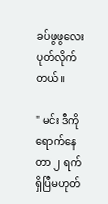ခပ်ဖွဖွလေးပုတ်လိုက်တယ်။

" မင်း ဒီကိုရောက်နေတာ ၂ ရက်ရှိပြီမဟုတ်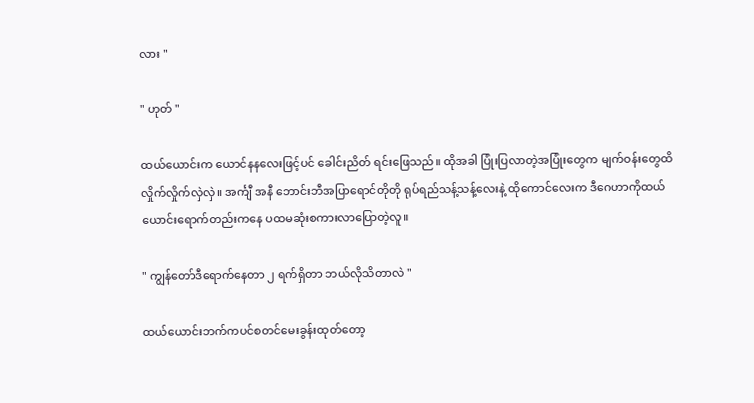လား "

" ဟုတ် "

ထယ်ယောင်းက ယောင်နနလေးဖြင့်ပင် ခေါင်းညိတ် ရင်းဖြေသည်။ ထိုအခါ ပြုံးပြလာတဲ့အပြုံးတွေက မျက်ဝန်းတွေထိ လှိုက်လှိုက်လှဲလှဲ။ အင်္ကျီ အနီ ဘောင်းဘီအပြာရောင်တိုတို ရုပ်ရည်သန့်သန့်လေးနဲ့ ထိုကောင်လေးက ဒီဂေဟာကိုထယ်ယောင်းရောက်တည်းကနေ ပထမဆုံးစကားလာပြောတဲ့လူ။

" ကျွန်တော်ဒီရောက်နေတာ ၂ ရက်ရှိတာ ဘယ်လိုသိတာလဲ "

ထယ်ယောင်းဘက်ကပင်စတင်မေးခွန်းထုတ်တော့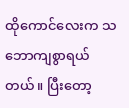ထိုကောင်လေးက သဘောကျစွာရယ်တယ်။ ပြီးတော့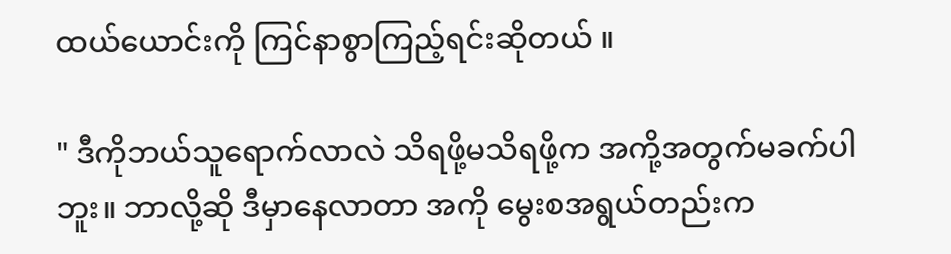ထယ်ယောင်းကို ကြင်နာစွာကြည့်ရင်းဆိုတယ် ။

" ဒီကိုဘယ်သူရောက်လာလဲ သိရဖို့မသိရဖို့က အကို့အတွက်မခက်ပါဘူး။ ဘာလို့ဆို ဒီမှာနေလာတာ အကို မွေးစအရွယ်တည်းက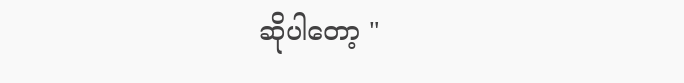ဆိုပါတော့ "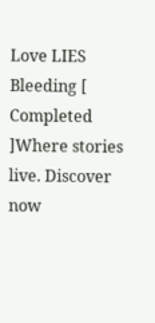Love LIES Bleeding [ Completed ]Where stories live. Discover now